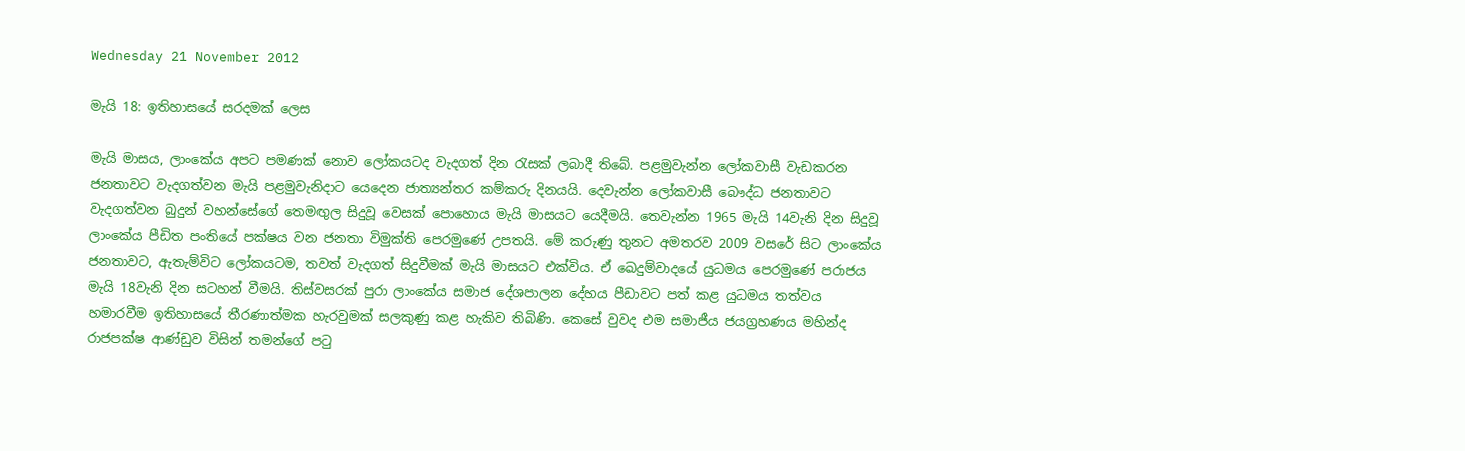Wednesday 21 November 2012

මැයි 18: ඉතිහාසයේ සරදමක් ලෙස

මැයි මාසය, ලාංකේය අපට පමණක් නොව ලෝකයටද වැදගත් දින රැසක් ලබාදී තිබේ. පළමුවැන්න ලෝකවාසී වැඩකරන ජනතාවට වැදගත්වන මැයි පළමුවැනිදාට යෙදෙන ජාත්‍යන්තර කම්කරු දිනයයි. දෙවැන්න ලෝකවාසී බෞද්ධ ජනතාවට වැදගත්වන බුදුන් වහන්සේගේ තෙමඟුල සිදුවූ වෙසක් පොහොය මැයි මාසයට යෙදීමයි. තෙවැන්න 1965 මැයි 14වැනි දින සිදුවූ ලාංකේය පීඩිත පංතියේ පක්ෂය වන ජනතා විමුක්ති පෙරමුණේ උපතයි. මේ කරුණු තුනට අමතරව 2009 වසරේ සිට ලාංකේය ජනතාවට, ඇතැම්විට ලෝකයටම, තවත් වැදගත් සිදුවීමක් මැයි මාසයට එක්විය. ඒ ඛෙදුම්වාදයේ යුධමය පෙරමුණේ පරාජය මැයි 18වැනි දින සටහන් වීමයි. තිස්වසරක් පුරා ලාංකේය සමාජ දේශපාලන දේහය පීඩාවට පත් කළ යුධමය තත්වය හමාරවීම ඉතිහාසයේ තීරණාත්මක හැරවුමක් සලකුණු කළ හැකිව තිබිණි. කෙසේ වුවද එම සමාජීය ජයග්‍රහණය මහින්ද රාජපක්ෂ ආණ්ඩුව විසින් තමන්ගේ පටු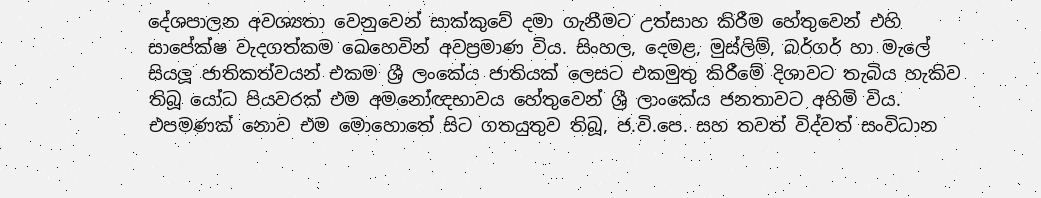දේශපාලන අවශ්‍යතා වෙනුවෙන් සාක්කුවේ දමා ගැනීමට උත්සාහ කිරීම හේතුවෙන් එහි සාපේක්ෂ වැදගත්කම ඛෙහෙවින් අවප්‍රමාණ විය. සිංහල, දෙමළ, මුස්ලිම්, බර්ගර් හා මැලේ සියලූ ජාතිකත්වයන් එකම ශ්‍රී ලංකේය ජාතියක් ලෙසට එකමුතු කිරීමේ දිශාවට තැබිය හැකිව තිබූ යෝධ පියවරක් එම අමනෝඥභාවය හේතුවෙන් ශ්‍රී ලාංකේය ජනතාවට අහිමි විය. එපමණක් නොව එම මොහොතේ සිට ගතයුතුව තිබූ, ජ.වි.පෙ. සහ තවත් විද්වත් සංවිධාන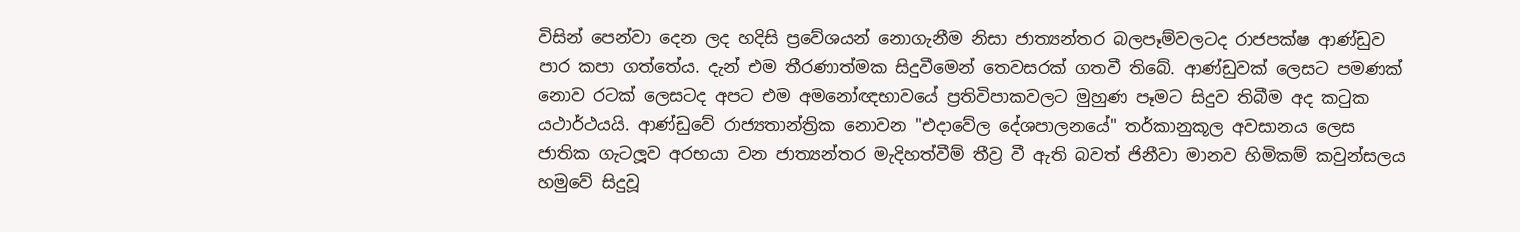විසින් පෙන්වා දෙන ලද හදිසි ප්‍රවේශයන් නොගැනීම නිසා ජාත්‍යන්තර බලපෑම්වලටද රාජපක්ෂ ආණ්ඩුව පාර කපා ගත්තේය. දැන් එම තීරණාත්මක සිදුවීමෙන් තෙවසරක් ගතවී තිබේ. ආණ්ඩුවක් ලෙසට පමණක් නොව රටක් ලෙසටද අපට එම අමනෝඥභාවයේ ප්‍රතිවිපාකවලට මුහුණ පෑමට සිදුව තිබීම අද කටුක යථාර්ථයයි. ආණ්ඩුවේ රාජ්‍යතාන්ත්‍රික නොවන "එදාවේල දේශපාලනයේ" තර්කානුකූල අවසානය ලෙස ජාතික ගැටලූව අරභයා වන ජාත්‍යන්තර මැදිහත්වීම් තීව්‍ර වී ඇති බවත් ජිනීවා මානව හිමිකම් කවුන්සලය හමුවේ සිදුවූ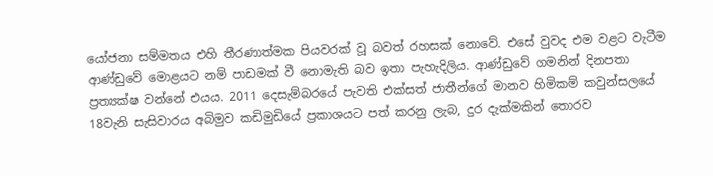යෝජනා සම්මතය එහි තීරණාත්මක පියවරක් වූ බවත් රහසක් නොවේ. එසේ වුවද එම වළට වැටීම ආණ්ඩුවේ මොළයට නම් පාඩමක් වී නොමැති බව ඉතා පැහැදිලිය. ආණ්ඩුවේ ගමනින් දිනපතා ප්‍රත්‍යක්ෂ වන්නේ එයය. 2011 දෙසැම්බරයේ පැවති එක්සත් ජාතීන්ගේ මානව හිමිකම් කවුන්සලයේ 18වැනි සැසිවාරය අබිමුව කඩිමුඩියේ ප්‍රකාශයට පත් කරනු ලැබ, දුර දැක්මකින් තොරව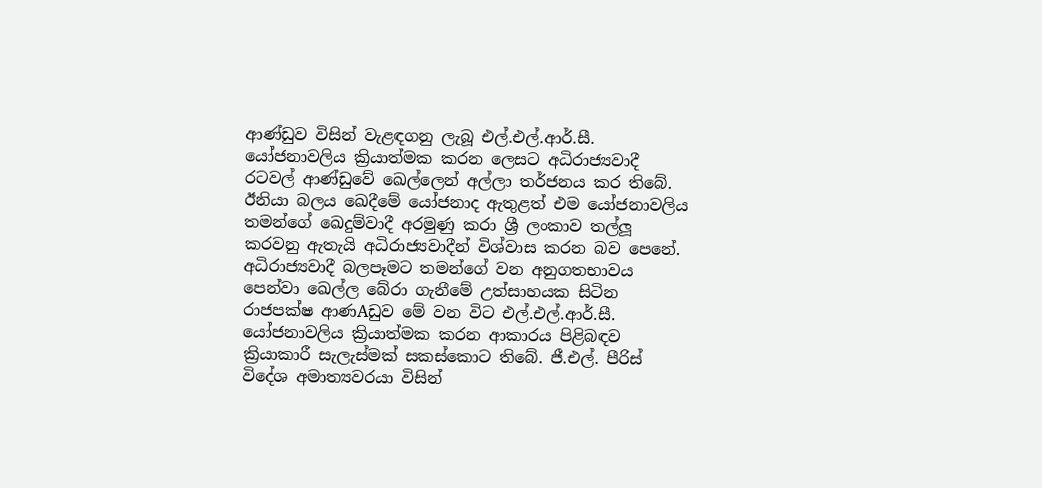ආණ්ඩුව විසින් වැළඳගනු ලැබූ එල්.එල්.ආර්.සී. යෝජනාවලිය ක්‍රියාත්මක කරන ලෙසට අධිරාජ්‍යවාදී රටවල් ආණ්ඩුවේ ඛෙල්ලෙන් අල්ලා තර්ජනය කර තිබේ. ඊනියා බලය ඛෙදීමේ යෝජනාද ඇතුළත් එම යෝජනාවලිය තමන්ගේ ඛෙදුම්වාදී අරමුණු කරා ශ්‍රී ලංකාව තල්ලූ කරවනු ඇතැයි අධිරාජ්‍යවාදීන් විශ්වාස කරන බව පෙනේ. අධිරාජ්‍යවාදී බලපෑමට තමන්ගේ වන අනුගතභාවය පෙන්වා ඛෙල්ල බේරා ගැනීමේ උත්සාහයක සිටින රාජපක්ෂ ආණAඩුව මේ වන විට එල්.එල්.ආර්.සී. යෝජනාවලිය ක්‍රියාත්මක කරන ආකාරය පිළිබඳව ක්‍රියාකාරී සැලැස්මක් සකස්කොට තිබේ. ජී.එල්. පීරිස් විදේශ අමාත්‍යවරයා විසින්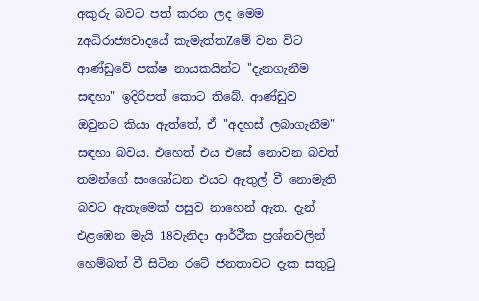අකුරු බවට පත් කරන ලද මෙම zඅධිරාජ්‍යවාදයේ කැමැත්තZමේ වන විට ආණ්ඩුවේ පක්ෂ නායකයින්ට "දැනගැනීම සඳහා" ඉදිරිපත් කොට තිබේ. ආණ්ඩුව ඔවුනට කියා ඇත්තේ, ඒ "අදහස් ලබාගැනීම" සඳහා බවය. එහෙත් එය එසේ නොවන බවත් තමන්ගේ සංශෝධන එයට ඇතුල් වී නොමැති බවට ඇතැමෙක් පසුව නාහෙන් ඇත. දැන් එළඹෙන මැයි 18වැනිදා ආර්ථීක ප්‍රශ්නවලින් හෙම්බත් වී සිටින රටේ ජනතාවට දැක සතුටු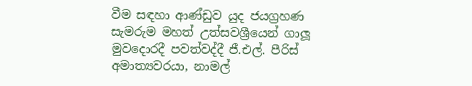වීම සඳහා ආණ්ඩුව යුද ජයග්‍රහණ සැමරුම මහත් උත්සවශ්‍රීයෙන් ගාලූ මුවදොරදී පවත්වද්දී ජී.එල්. පීරිස් අමාත්‍යවරයා, නාමල්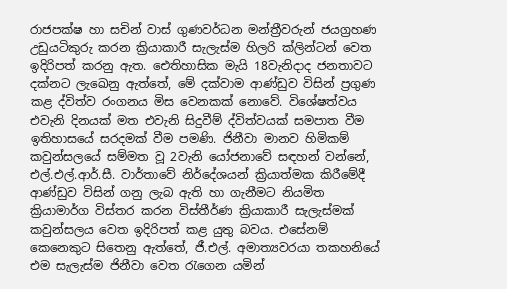රාජපක්ෂ හා සචින් වාස් ගුණවර්ධන මන්ත්‍රීවරුන් ජයග්‍රහණ උඩුයටිකුරු කරන ක්‍රියාකාරී සැලැස්ම හිලරි ක්ලින්ටන් වෙත ඉදිරිපත් කරනු ඇත. ඓතිහාසික මැයි 18වැනිදාද ජනතාවට දක්නට ලැඛෙනු ඇත්තේ, මේ දක්වාම ආණ්ඩුව විසින් ප්‍රගුණ කළ ද්විත්ව රංගනය මිස වෙනකක් නොවේ. විශේෂත්වය එවැනි දිනයක් මත එවැනි සිදුවීම් ද්විත්වයක් සමපාත වීම ඉතිහාසයේ සරදමක් වීම පමණි. ජිනීවා මානව හිමිකම් කවුන්සලයේ සම්මත වූ 2වැනි යෝජනාවේ සඳහන් වන්නේ, එල්.එල්.ආර්.සී. වාර්තාවේ නිර්දේශයන් ක්‍රියාත්මක කිරීමේදී ආණ්ඩුව විසින් ගනු ලැබ ඇති හා ගැනීමට නියමිත ක්‍රියාමාර්ග විස්තර කරන විස්තීර්ණ ක්‍රියාකාරී සැලැස්මක් කවුන්සලය වෙත ඉදිරිපත් කළ යුතු බවය. එසේනම් කෙනෙකුට සිතෙනු ඇත්තේ, ජී.එල්. අමාත්‍යවරයා තකහනියේ එම සැලැස්ම ජිනීවා වෙත රැගෙන යමින්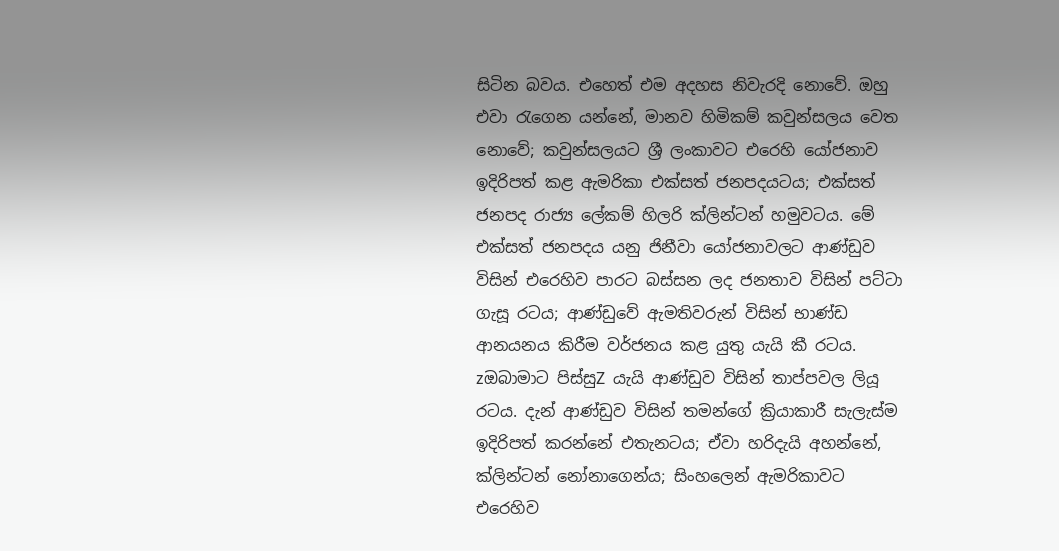සිටින බවය. එහෙත් එම අදහස නිවැරදි නොවේ. ඔහු එවා රැගෙන යන්නේ, මානව හිමිකම් කවුන්සලය වෙත නොවේ; කවුන්සලයට ශ්‍රී ලංකාවට එරෙහි යෝජනාව ඉදිරිපත් කළ ඇමරිකා එක්සත් ජනපදයටය; එක්සත් ජනපද රාජ්‍ය ලේකම් හිලරි ක්ලින්ටන් හමුවටය. මේ එක්සත් ජනපදය යනු ජිනීවා යෝජනාවලට ආණ්ඩුව විසින් එරෙහිව පාරට බස්සන ලද ජනතාව විසින් පට්ටා ගැසූ රටය; ආණ්ඩුවේ ඇමතිවරුන් විසින් භාණ්ඩ ආනයනය කිරීම වර්ජනය කළ යුතු යැයි කී රටය. zඔබාමාට පිස්සුZ යැයි ආණ්ඩුව විසින් තාප්පවල ලියූ රටය. දැන් ආණ්ඩුව විසින් තමන්ගේ ක්‍රියාකාරී සැලැස්ම ඉදිරිපත් කරන්නේ එතැනටය; ඒවා හරිදැයි අහන්නේ, ක්ලින්ටන් නෝනාගෙන්ය; සිංහලෙන් ඇමරිකාවට එරෙහිව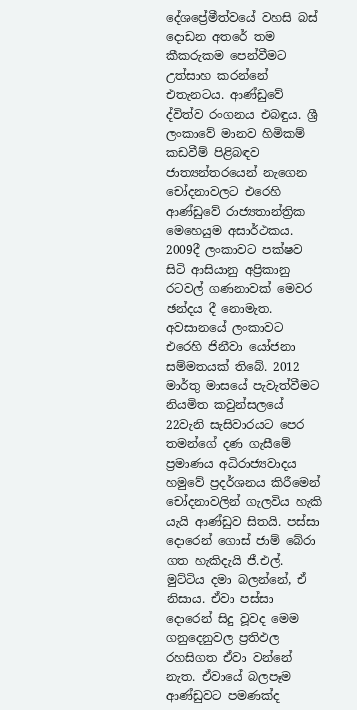දේශප්‍රේමීත්වයේ වහසි බස් දොඩන අතරේ තම කීකරුකම පෙන්වීමට උත්සාහ කරන්නේ එතැනටය. ආණ්ඩුවේ ද්විත්ව රංගනය එබඳුය. ශ්‍රී ලංකාවේ මානව හිමිකම් කඩවීම් පිළිබඳව ජාත්‍යන්තරයෙන් නැගෙන චෝදනාවලට එරෙහි ආණ්ඩුවේ රාජ්‍යතාන්ත්‍රික මෙහෙයුම අසාර්ථකය. 2009දී ලංකාවට පක්ෂව සිටි ආසියානු අප්‍රිකානු රටවල් ගණනාවක් මෙවර ඡන්දය දී නොමැත. අවසානයේ ලංකාවට එරෙහි ජිනීවා යෝජනා සම්මතයක් තිබේ. 2012 මාර්තු මාසයේ පැවැත්වීමට නියමිත කවුන්සලයේ 22වැනි සැසිවාරයට පෙර තමන්ගේ දණ ගැසීමේ ප්‍රමාණය අධිරාජ්‍යවාදය හමුවේ ප්‍රදර්ශනය කිරීමෙන් චෝදනාවලින් ගැලවිය හැකි යැයි ආණ්ඩුව සිතයි. පස්සා දොරෙන් ගොස් ජාම් බේරා ගත හැකිදැයි ජී.එල්. මුට්ටිය දමා බලන්නේ, ඒ නිසාය. ඒවා පස්සා දොරෙන් සිදු වූවද මෙම ගනුදෙනුවල ප්‍රතිඵල රහසිගත ඒවා වන්නේ නැත. ඒවායේ බලපෑම ආණ්ඩුවට පමණක්ද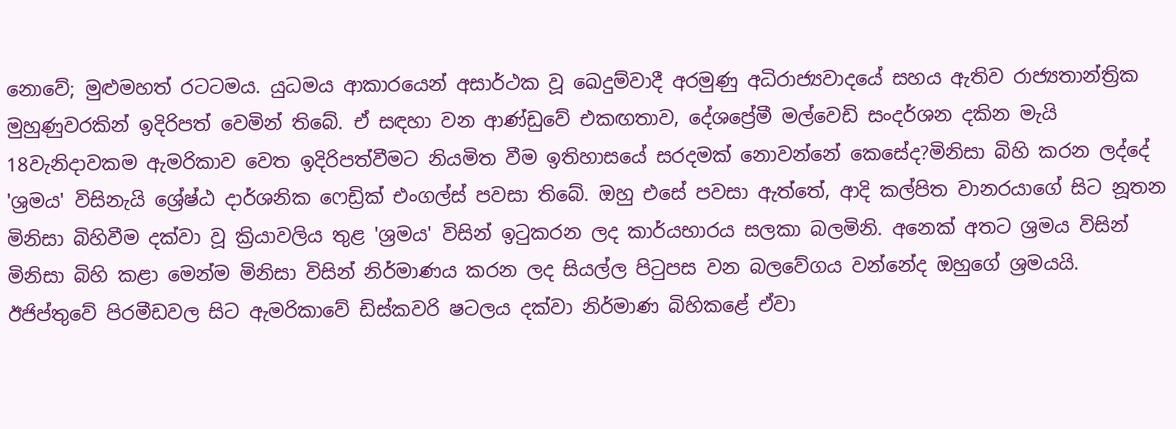නොවේ; මුළුමහත් රටටමය. යුධමය ආකාරයෙන් අසාර්ථක වූ ඛෙදුම්වාදී අරමුණු අධිරාජ්‍යවාදයේ සහය ඇතිව රාජ්‍යතාන්ත්‍රික මුහුණුවරකින් ඉදිරිපත් වෙමින් තිබේ. ඒ සඳහා වන ආණ්ඩුවේ එකඟතාව, දේශප්‍රේමී මල්වෙඩි සංදර්ශන දකින මැයි 18වැනිදාවකම ඇමරිකාව වෙත ඉදිරිපත්වීමට නියමිත වීම ඉතිහාසයේ සරදමක් නොවන්නේ කෙසේද?මිනිසා බිහි කරන ලද්දේ 'ශ්‍රමය' විසිනැයි ශ්‍රේෂ්ඨ දාර්ශනික ෆෙඩ්‍රික් එංගල්ස් පවසා තිබේ. ඔහු එසේ පවසා ඇත්තේ, ආදි කල්පිත වානරයාගේ සිට නූතන මිනිසා බිහිවීම දක්වා වූ ක්‍රියාවලිය තුළ 'ශ්‍රමය' විසින් ඉටුකරන ලද කාර්යභාරය සලකා බලමිනි. අනෙක් අතට ශ්‍රමය විසින් මිනිසා බිහි කළා මෙන්ම මිනිසා විසින් නිර්මාණය කරන ලද සියල්ල පිටුපස වන බලවේගය වන්නේද ඔහුගේ ශ්‍රමයයි. ඊජිප්තුවේ පිරමීඩවල සිට ඇමරිකාවේ ඩිස්කවරි ෂටලය දක්වා නිර්මාණ බිහිකළේ ඒවා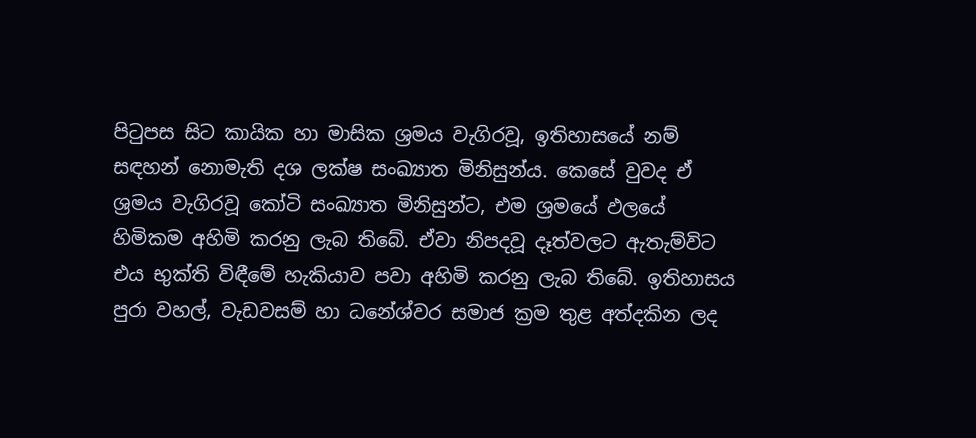පිටුපස සිට කායික හා මාසික ශ්‍රමය වැගිරවූ, ඉතිහාසයේ නම් සඳහන් නොමැති දශ ලක්ෂ සංඛ්‍යාත මිනිසුන්ය. කෙසේ වුවද ඒ ශ්‍රමය වැගිරවූ කෝටි සංඛ්‍යාත මිනිසුන්ට, එම ශ්‍රමයේ ඵලයේ හිමිකම අහිමි කරනු ලැබ තිබේ. ඒවා නිපදවූ දෑත්වලට ඇතැම්විට එය භුක්ති විඳීමේ හැකියාව පවා අහිමි කරනු ලැබ තිබේ. ඉතිහාසය පුරා වහල්, වැඩවසම් හා ධනේශ්වර සමාජ ක්‍රම තුළ අත්දකින ලද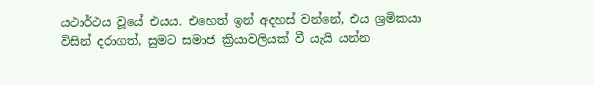යථාර්ථය වූයේ එයය. එහෙත් ඉන් අදහස් වන්නේ, එය ශ්‍රමිකයා විසින් දරාගත්, සුමට සමාජ ක්‍රියාවලියක් වී යැයි යන්න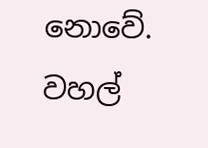නොවේ. වහල්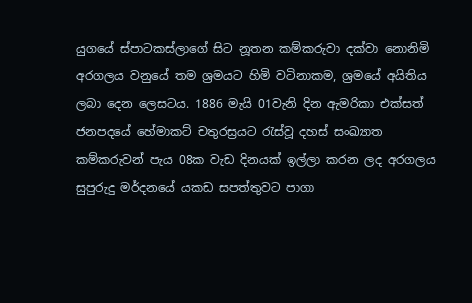යුගයේ ස්පාටකස්ලාගේ සිට නූතන කම්කරුවා දක්වා නොනිමි අරගලය වනුයේ තම ශ්‍රමයට හිමි වටිනාකම, ශ්‍රමයේ අයිතිය ලබා දෙන ලෙසටය. 1886 මැයි 01වැනි දින ඇමරිකා එක්සත් ජනපදයේ හේමාකට් චතුරස්‍රයට රැස්වූ දහස් සංඛ්‍යාත කම්කරුවන් පැය 08ක වැඩ දිනයක් ඉල්ලා කරන ලද අරගලය සුපුරුදු මර්දනයේ යකඩ සපත්තුවට පාගා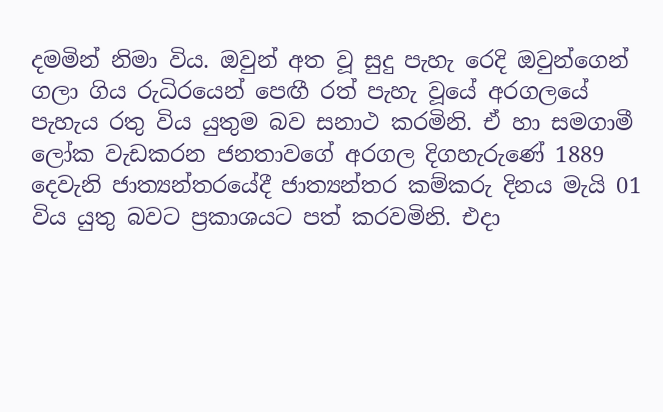දමමින් නිමා විය. ඔවුන් අත වූ සුදු පැහැ රෙදි ඔවුන්ගෙන් ගලා ගිය රුධිරයෙන් පෙඟී රත් පැහැ වූයේ අරගලයේ පැහැය රතු විය යුතුම බව සනාථ කරමිනි. ඒ හා සමගාමී ලෝක වැඩකරන ජනතාවගේ අරගල දිගහැරුණේ 1889 දෙවැනි ජාත්‍යන්තරයේදී ජාත්‍යන්තර කම්කරු දිනය මැයි 01 විය යුතු බවට ප්‍රකාශයට පත් කරවමිනි. එදා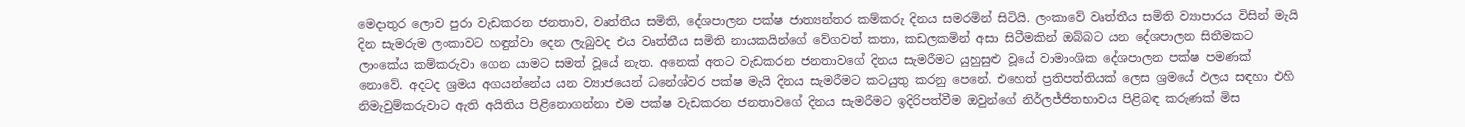මෙදාතුර ලොව පුරා වැඩකරන ජනතාව, වෘත්තීය සමිති, දේශපාලන පක්ෂ ජාත්‍යන්තර කම්කරු දිනය සමරමින් සිටියි. ලංකාවේ වෘත්තීය සමිති ව්‍යාපාරය විසින් මැයි දින සැමරුම ලංකාවට හඳුන්වා දෙන ලැබුවද එය වෘත්තීය සමිති නායකයින්ගේ වේගවත් කතා, කඩලකමින් අසා සිටීමකින් ඔබ්බට යන දේශපාලන සිතීමකට ලාංකේය කම්කරුවා ගෙන යාමට සමත් වූයේ නැත. අනෙක් අතට වැඩකරන ජනතාවගේ දිනය සැමරීමට යුහුසුළු වූයේ වාමාංශික දේශපාලන පක්ෂ පමණක් නොවේ. අදටද ශ්‍රමය අගයන්නේය යන ව්‍යාජයෙන් ධනේශ්වර පක්ෂ මැයි දිනය සැමරීමට කටයුතු කරනු පෙනේ. එහෙත් ප්‍රතිපත්තියක් ලෙස ශ්‍රමයේ ඵලය සඳහා එහි නිමැවුම්කරුවාට ඇති අයිතිය පිළිනොගන්නා එම පක්ෂ වැඩකරන ජනතාවගේ දිනය සැමරීමට ඉදිරිපත්වීම ඔවුන්ගේ නිර්ලජ්ජිතභාවය පිළිබඳ කරුණක් මිස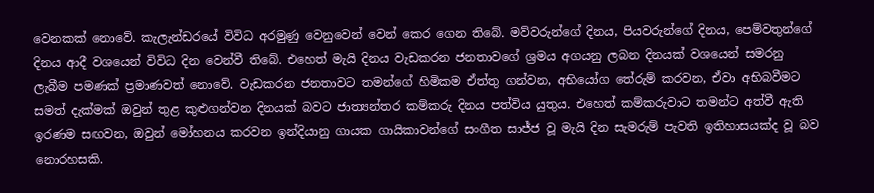වෙනකක් නොවේ. කැලැන්ඩරයේ විවිධ අරමුණු වෙනුවෙන් වෙන් කෙර ගෙන තිබේ. මව්වරුන්ගේ දිනය, පියවරුන්ගේ දිනය, පෙම්වතුන්ගේ දිනය ආදී වශයෙන් විවිධ දින වෙන්වී තිබේ. එහෙත් මැයි දිනය වැඩකරන ජනතාවගේ ශ්‍රමය අගයනු ලබන දිනයක් වශයෙන් සමරනු ලැබීම පමණක් ප්‍රමාණවත් නොවේ. වැඩකරන ජනතාවට තමන්ගේ හිමිකම ඒත්තු ගන්වන, අභියෝග තේරුම් කරවන, ඒවා අභිබවීමට සමත් දැක්මක් ඔවුන් තුළ කුළුගන්වන දිනයක් බවට ජාත්‍යන්තර කම්කරු දිනය පත්විය යුතුය. එහෙත් කම්කරුවාට තමන්ට අත්වී ඇති ඉරණම සඟවන, ඔවුන් මෝහනය කරවන ඉන්දියානු ගායක ගායිකාවන්ගේ සංගීත සාජ්ජ වූ මැයි දින සැමරුම් පැවති ඉතිහාසයක්ද වූ බව නොරහසකි.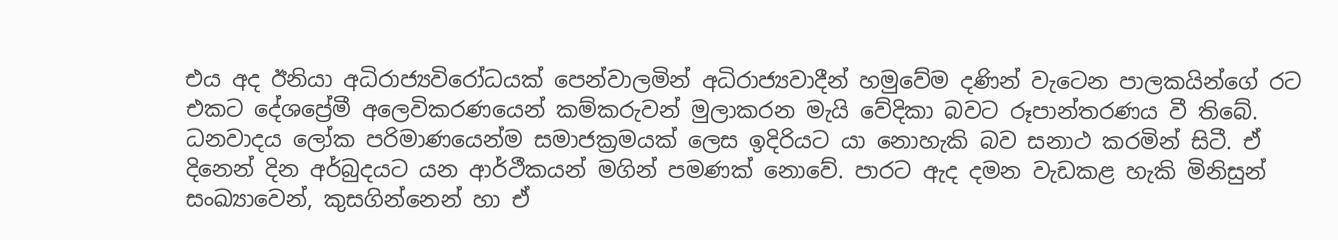එය අද ඊනියා අධිරාජ්‍යවිරෝධයක් පෙන්වාලමින් අධිරාජ්‍යවාදීන් හමුවේම දණින් වැටෙන පාලකයින්ගේ රට එකට දේශප්‍රේමී අලෙවිකරණයෙන් කම්කරුවන් මුලාකරන මැයි වේදිකා බවට රූපාන්තරණය වී තිබේ. ධනවාදය ලෝක පරිමාණයෙන්ම සමාජක්‍රමයක් ලෙස ඉදිරියට යා නොහැකි බව සනාථ කරමින් සිටී. ඒ දිනෙන් දින අර්බුදයට යන ආර්ථීකයන් මගින් පමණක් නොවේ. පාරට ඇද දමන වැඩකළ හැකි මිනිසුන් සංඛ්‍යාවෙන්, කුසගින්නෙන් හා ඒ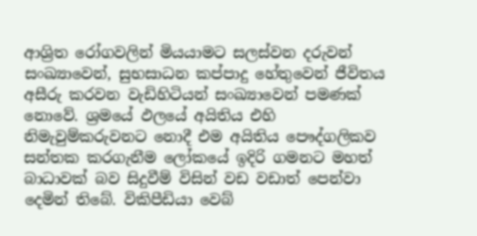ආශ්‍රිත රෝගවලින් මියයාමට සලස්වන දරුවන් සංඛ්‍යාවෙන්, සුභසාධන කප්පාදු හේතුවෙන් ජීවිතය අසීරු කරවන වැඩිහිටියන් සංඛ්‍යාවෙන් පමණක් නොවේ. ශ්‍රමයේ ඵලයේ අයිතිය එහි නිමැවුම්කරුවනට නොදී එම අයිතිය පෞද්ගලිකව සන්තක කරගැනීම ලෝකයේ ඉදිරි ගමනට මහත් බාධාවක් බව සිදුවීම් විසින් වඩ වඩාත් පෙන්වා දෙමින් තිබේ. විකිපීඩියා වෙබ්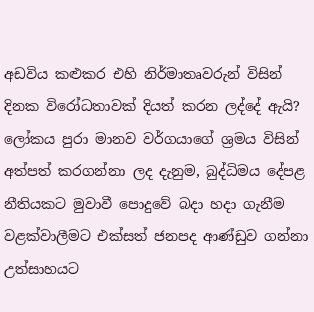අඩවිය කළුකර එහි නිර්මාතෘවරුන් විසින් දිනක විරෝධතාවක් දියත් කරන ලද්දේ ඇයි? ලෝකය පුරා මානව වර්ගයාගේ ශ්‍රමය විසින් අත්පත් කරගන්නා ලද දැනුම, බුද්ධිමය දේපළ නීතියකට මුවාවී පොදුවේ බදා හදා ගැනීම වළක්වාලීමට එක්සත් ජනපද ආණ්ඩුව ගන්නා උත්සාහයට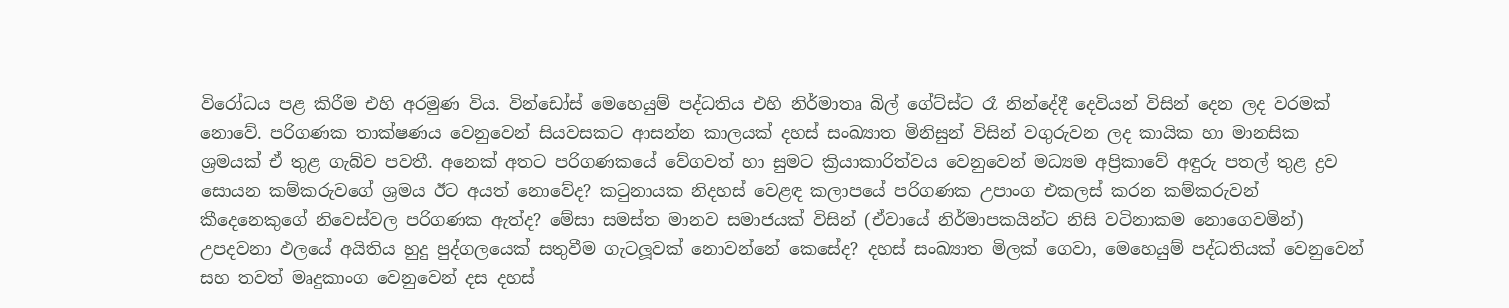විරෝධය පළ කිරීම එහි අරමුණ විය. වින්ඩෝස් මෙහෙයුම් පද්ධතිය එහි නිර්මාතෘ බිල් ගේට්ස්ට රෑ නින්දේදී දෙවියන් විසින් දෙන ලද වරමක් නොවේ. පරිගණක තාක්ෂණය වෙනුවෙන් සියවසකට ආසන්න කාලයක් දහස් සංඛ්‍යාත මිනිසුන් විසින් වගුරුවන ලද කායික හා මානසික ශ්‍රමයක් ඒ තුළ ගැබ්ව පවතී. අනෙක් අතට පරිගණකයේ වේගවත් හා සුමට ක්‍රියාකාරිත්වය වෙනුවෙන් මධ්‍යම අප්‍රිකාවේ අඳුරු පතල් තුළ ද්‍රව සොයන කම්කරුවගේ ශ්‍රමය ඊට අයත් නොවේද? කටුනායක නිදහස් වෙළඳ කලාපයේ පරිගණක උපාංග එකලස් කරන කම්කරුවන් කීදෙනෙකුගේ නිවෙස්වල පරිගණක ඇත්ද? මේසා සමස්ත මානව සමාජයක් විසින් (ඒවායේ නිර්මාපකයින්ට නිසි වටිනාකම නොගෙවමින්) උපදවනා ඵලයේ අයිතිය හුදු පුද්ගලයෙක් සතුවීම ගැටලූවක් නොවන්නේ කෙසේද? දහස් සංඛ්‍යාත මිලක් ගෙවා, මෙහෙයුම් පද්ධතියක් වෙනුවෙන් සහ තවත් මෘදුකාංග වෙනුවෙන් දස දහස්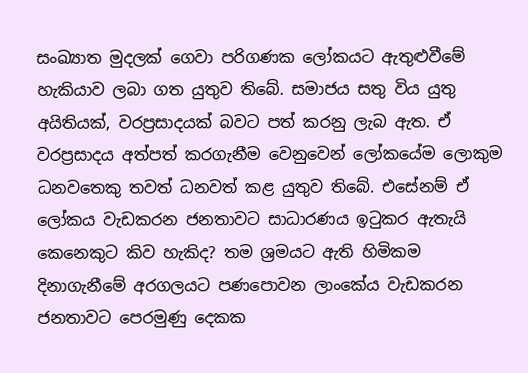සංඛ්‍යාත මුදලක් ගෙවා පරිගණක ලෝකයට ඇතුළුවීමේ හැකියාව ලබා ගත යුතුව තිබේ. සමාජය සතු විය යුතු අයිතියක්, වරප්‍රසාදයක් බවට පත් කරනු ලැබ ඇත. ඒ වරප්‍රසාදය අත්පත් කරගැනීම වෙනුවෙන් ලෝකයේම ලොකුම ධනවතෙකු තවත් ධනවත් කළ යුතුව තිබේ. එසේනම් ඒ ලෝකය වැඩකරන ජනතාවට සාධාරණය ඉටුකර ඇතැයි කෙනෙකුට කිව හැකිද? තම ශ්‍රමයට ඇති හිමිකම දිනාගැනීමේ අරගලයට පණපොවන ලාංකේය වැඩකරන ජනතාවට පෙරමුණු දෙකක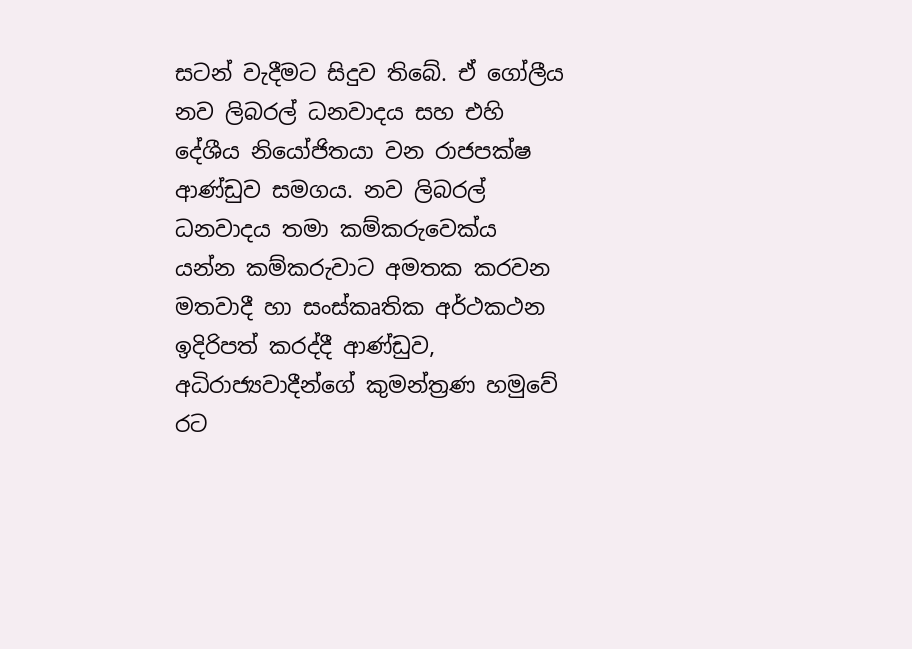සටන් වැදීමට සිදුව තිබේ. ඒ ගෝලීය නව ලිබරල් ධනවාදය සහ එහි දේශීය නියෝජිතයා වන රාජපක්ෂ ආණ්ඩුව සමගය. නව ලිබරල් ධනවාදය තමා කම්කරුවෙක්ය යන්න කම්කරුවාට අමතක කරවන මතවාදී හා සංස්කෘතික අර්ථකථන ඉදිරිපත් කරද්දී ආණ්ඩුව, අධිරාජ්‍යවාදීන්ගේ කුමන්ත්‍රණ හමුවේ රට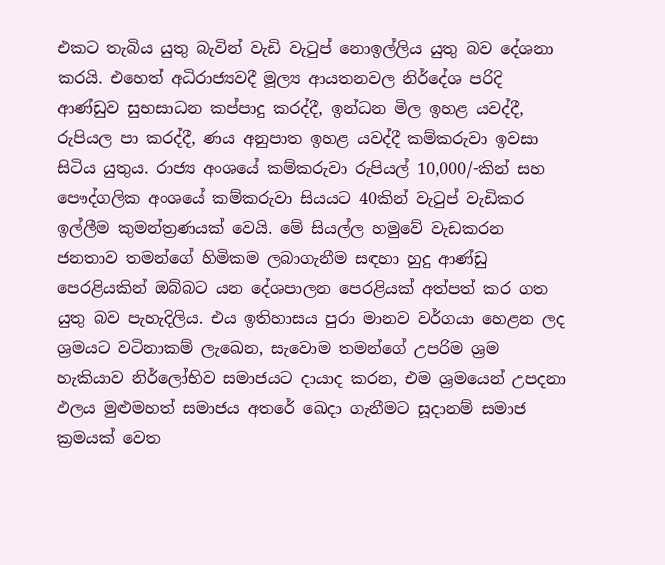එකට තැබිය යුතු බැවින් වැඩි වැටුප් නොඉල්ලිය යුතු බව දේශනා කරයි. එහෙත් අධිරාජ්‍යවදී මූල්‍ය ආයතනවල නිර්දේශ පරිදි ආණ්ඩුව සුභසාධන කප්පාදු කරද්දී, ඉන්ධන මිල ඉහළ යවද්දී, රුපියල පා කරද්දී, ණය අනුපාත ඉහළ යවද්දී කම්කරුවා ඉවසා සිටිය යුතුය. රාජ්‍ය අංශයේ කම්කරුවා රුපියල් 10,000/-කින් සහ පෞද්ගලික අංශයේ කම්කරුවා සියයට 40කින් වැටුප් වැඩිකර ඉල්ලීම කුමන්ත්‍රණයක් වෙයි. මේ සියල්ල හමුවේ වැඩකරන ජනතාව තමන්ගේ හිමිකම ලබාගැනීම සඳහා හුදු ආණ්ඩු පෙරළියකින් ඔබ්බට යන දේශපාලන පෙරළියක් අත්පත් කර ගත යුතු බව පැහැදිලිය. එය ඉතිහාසය පුරා මානව වර්ගයා හෙළන ලද ශ්‍රමයට වටිනාකම් ලැඛෙන, සැවොම තමන්ගේ උපරිම ශ්‍රම හැකියාව නිර්ලෝභිව සමාජයට දායාද කරන, එම ශ්‍රමයෙන් උපදනා ඵලය මුළුමහත් සමාජය අතරේ ඛෙදා ගැනීමට සූදානම් සමාජ ක්‍රමයක් වෙත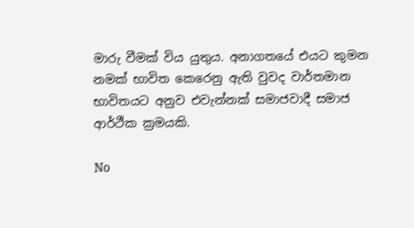මාරු වීමක් විය යුතුය. අනාගතයේ එයට කුමන නමක් භාවිත කෙරෙනු ඇති වුවද වාර්තමාන භාවිතයට අනුව එවැන්නක් සමාජවාදී සමාජ ආර්ථීක ක්‍රමයකි.

No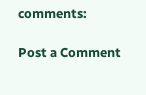comments:

Post a Comment